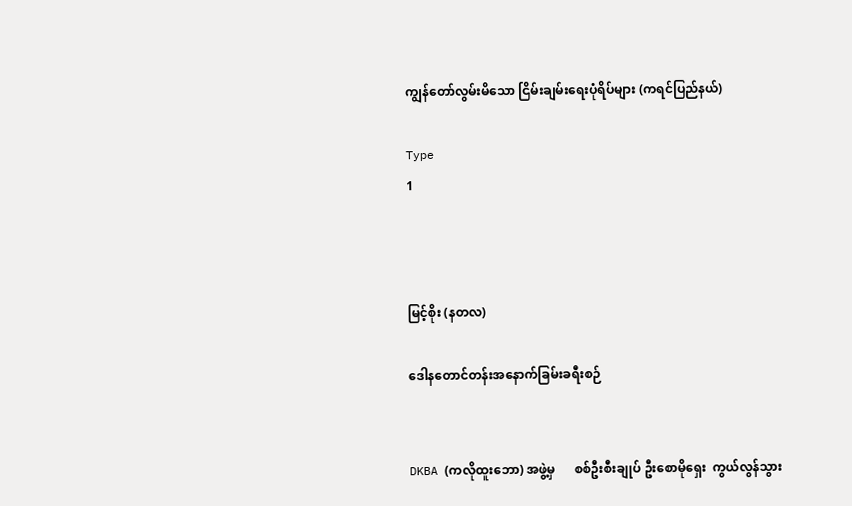ကျွန်တော်လွမ်းမိသော ငြိမ်းချမ်းရေးပုံရိပ်များ (ကရင်ပြည်နယ်)

Type
1



မြင့်စိုး (နတလ)

ဒေါနတောင်တန်းအနောက်ခြမ်းခရီးစဉ်


DKBA (ကလိုထူးဘော) အဖွဲ့မှ      စစ်ဦးစီးချုပ် ဦးစောမိုရှေး  ကွယ်လွန်သွား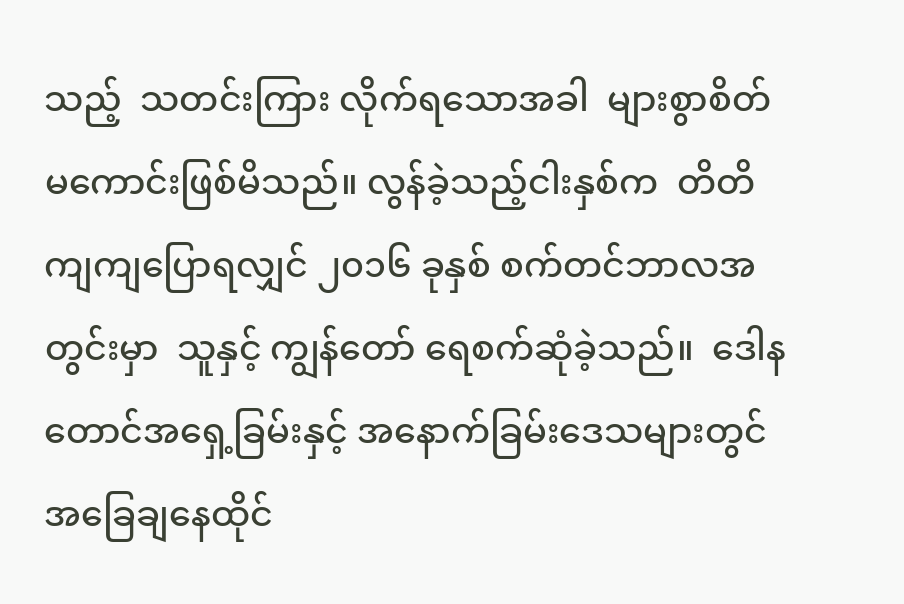သည့်  သတင်းကြား လိုက်ရသောအခါ  များစွာစိတ်မကောင်းဖြစ်မိသည်။ လွန်ခဲ့သည့်ငါးနှစ်က  တိတိကျကျပြောရလျှင် ၂၀၁၆ ခုနှစ် စက်တင်ဘာလအတွင်းမှာ  သူနှင့် ကျွန်တော် ရေစက်ဆုံခဲ့သည်။  ဒေါနတောင်အရှေ့ခြမ်းနှင့် အနောက်ခြမ်းဒေသများတွင်  အခြေချနေထိုင်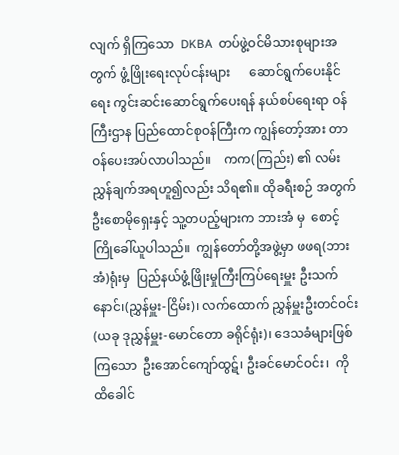လျက် ရှိကြသော  DKBA  တပ်ဖွဲ့ဝင်မိသားစုများအတွက် ဖွံ့ဖြိုးရေးလုပ်ငန်းများ      ဆောင်ရွက်ပေးနိုင်ရေး ကွင်းဆင်းဆောင်ရွက်ပေးရန် နယ်စပ်ရေးရာ ဝန်ကြီးဌာန ပြည်ထောင်စုဝန်ကြီးက ကျွန်တော့်အား တာဝန်ပေးအပ်လာပါသည်။    ကက(ကြည်း) ၏ လမ်းညွှန်ချက်အရဟူ၍လည်း သိရ၏။ ထိုခရီးစဉ် အတွက် ဦးစောမိုရှေးနှင့် သူ့တပည့်များက ဘားအံ မှ  စောင့်ကြိုခေါ်ယူပါသည်။  ကျွန်တော်တို့အဖွဲ့မှာ ဖဖရ(ဘားအံ)ရုံးမှ  ပြည်နယ်ဖွံ့ဖြိုးမှုကြီးကြပ်ရေးမှူး ဦးသက်နောင်၊(ညွှန်မှူး-ငြိမ်း)၊ လက်ထောက် ညွှန်မှူးဦးတင်ဝင်း    (ယခု ဒုညွှန်မှူး-မောင်တော ခရိုင်ရုံး)၊ ဒေသခံများဖြစ်ကြသော  ဦးအောင်ကျော်ထွဋ်၊ ဦးခင်မောင်ဝင်း၊  ကိုထိခေါင်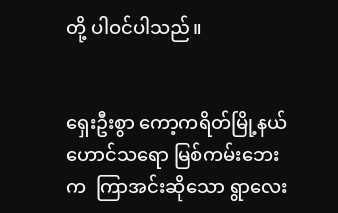တို့ ပါဝင်ပါသည်။


ရှေးဦးစွာ ကော့ကရိတ်မြို့နယ်   ဟောင်သရော မြစ်ကမ်းဘေးက  ကြာအင်းဆိုသော ရွာလေး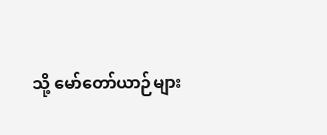သို့ မော်တော်ယာဉ်များ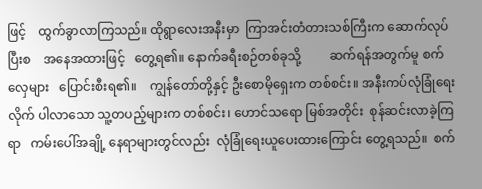ဖြင့်    ထွက်ခွာလာကြသည်။ ထိုရွာလေးအနီးမှာ  ကြာအင်းတံတားသစ်ကြီးက ဆောက်လုပ်ပြီးစ    အနေအထားဖြင့်   တွေ့ရ၏။ နောက်ခရီးစဉ်တစ်ခုသို့         ဆက်ရန်အတွက်မူ စက်လှေများ   ပြောင်းစီးရ၏။    ကျွန်တော်တို့နှင့် ဦးစောမိုရှေးက တစ်စင်း။ အနီးကပ်လုံခြုံရေးလိုက် ပါလာသော သူ့တပည့်များက တစ်စင်း၊ ဟောင်သရော မြစ်အတိုင်း  စုန်ဆင်းလာခဲ့ကြရာ   ကမ်းပေါ်အချို့ နေရာများတွင်လည်း  လုံခြုံရေးယူပေးထားကြောင်း တွေ့ရသည်။  စက်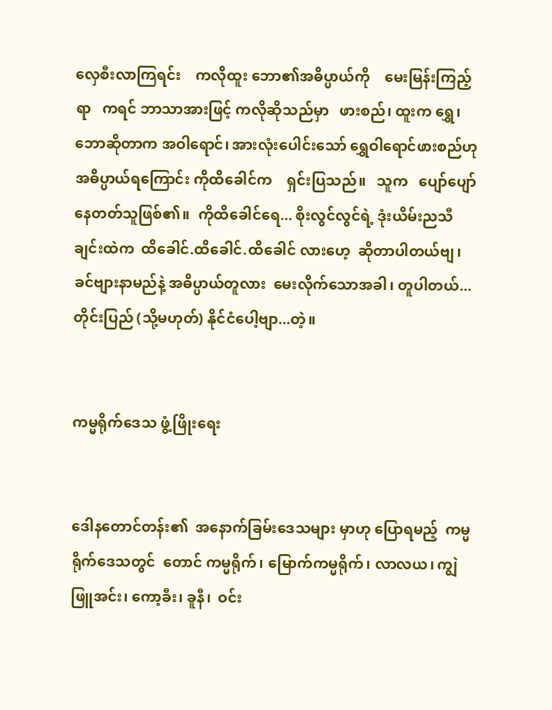လှေစီးလာကြရင်း    ကလိုထူး ဘော၏အဓိပ္ပာယ်ကို    မေးမြန်းကြည့်ရာ   ကရင် ဘာသာအားဖြင့် ကလိုဆိုသည်မှာ   ဖားစည်၊ ထူးက ရွှေ၊ ဘောဆိုတာက အဝါရောင်၊ အားလုံးပေါင်းသော် ရွှေဝါရောင်ဖားစည်ဟု        အဓိပ္ပာယ်ရကြောင်း ကိုထိခေါင်က    ရှင်းပြသည်။   သူက   ပျော်ပျော် နေတတ်သူဖြစ်၏။  ကိုထိခေါင်ရေ... စိုးလွင်လွင်ရဲ့ ဒုံးယိမ်းညသီချင်းထဲက  ထိခေါင်.ထိခေါင်.ထိခေါင် လားဟေ့  ဆိုတာပါတယ်ဗျ၊         ခင်ဗျားနာမည်နဲ့ အဓိပ္ပာယ်တူလား  မေးလိုက်သောအခါ၊ တူပါတယ်... တိုင်းပြည် (သို့မဟုတ်) နိုင်ငံပေါ့ဗျာ...တဲ့။


ကမ္မရိုက်ဒေသ ဖွံ့ဖြိုးရေး


ဒေါနတောင်တန်း၏  အနောက်ခြမ်းဒေသများ မှာဟု ပြောရမည့်  ကမ္မရိုက်ဒေသတွင်  တောင် ကမ္မရိုက်၊ မြောက်ကမ္မရိုက်၊ လာလယ၊ ကျွဲဖြူအင်း၊ ကော့ခီး၊ ခူနီ၊  ဝင်း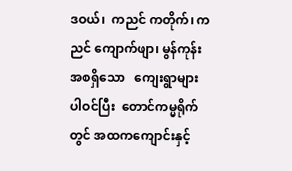ဒဝယ်၊  ကညင် ကတိုက်၊ ကညင် ကျောက်ဖျာ၊ မွန်ကုန်း အစရှိသော   ကျေးရွာများ ပါဝင်ပြီး  တောင်ကမ္မရိုက်တွင် အထကကျောင်းနှင့်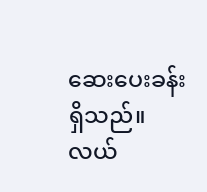ဆေးပေးခန်းရှိသည်။  လယ်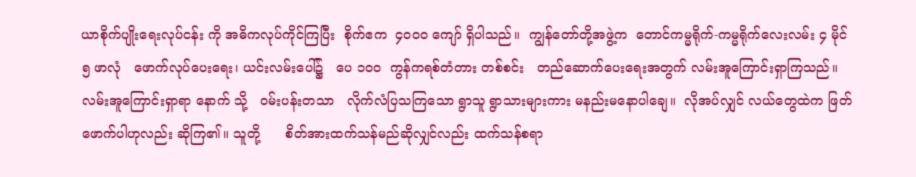ယာစိုက်ပျိုးရေးလုပ်ငန်း ကို အဓိကလုပ်ကိုင်ကြပြီး  စိုက်ဧက  ၄၀၀၀ ကျော် ရှိပါသည်။  ကျွန်တော်တို့အဖွဲ့က  တောင်ကမ္မရိုက်-ကမ္မရိုက်လေးလမ်း ၄ မိုင် ၅ ဖာလုံ   ဖောက်လုပ်ပေးရေး၊ ယင်းလမ်းပေါ်၌   ပေ ၁၀၀  ကွန်ကရစ်တံတား တစ်စင်း   တည်ဆောက်ပေးရေးအတွက် လမ်းအူကြောင်းရှာကြသည်။ လမ်းအူကြောင်းရှာရာ နောက် သို့   ဝမ်းပန်းတသာ   လိုက်လံပြသကြသော ရွာသူ ရွာသားများကား မနည်းမနောပါချေ။  လိုအပ်လျှင် လယ်တွေထဲက ဖြတ်ဖောက်ပါဟုလည်း ဆိုကြ၏။ သူတို့      စိတ်အားထက်သန်မည်ဆိုလျှင်လည်း ထက်သန်စရာ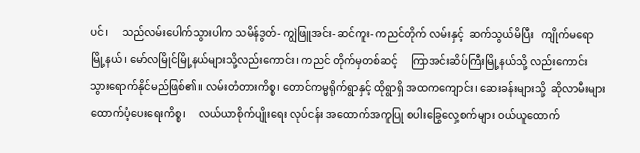ပင်၊     သည်လမ်းပေါက်သွားပါက သမိန်ဒွတ်- ကျွဲဖြူအင်း- ဆင်ကူး- ကညင်တိုက် လမ်းနှင့်  ဆက်သွယ်မိပြီး   ကျိုက်မရော မြို့နယ်၊ မော်လမြိုင်မြို့နယ်များသို့လည်းကောင်း၊ ကညင် တိုက်မှတစ်ဆင့်     ကြာအင်းဆိပ်ကြီးမြို့နယ်သို့ လည်းကောင်း     သွားရောက်နိုင်မည်ဖြစ်၏။ လမ်းတံတားကိစ္စ၊ တောင်ကမ္မရိုက်ရွာနှင့် ထိုရွာရှိ အထကကျောင်း၊ ဆေးခန်းများသို့  ဆိုလာမီးများ ထောက်ပံ့ပေးရေးကိစ္စ၊     လယ်ယာစိုက်ပျိုးရေး လုပ်ငန်း အထောက်အကူပြု စပါးခြွေလှေ့စက်များ ဝယ်ယူထောက်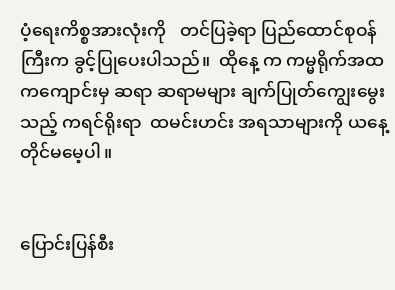ပံ့ရေးကိစ္စအားလုံးကို   တင်ပြခဲ့ရာ ပြည်ထောင်စုဝန်ကြီးက ခွင့်ပြုပေးပါသည်။  ထိုနေ့ က ကမ္မရိုက်အထကကျောင်းမှ ဆရာ ဆရာမများ ချက်ပြုတ်ကျွေးမွေးသည့် ကရင်ရိုးရာ  ထမင်းဟင်း အရသာများကို ယနေ့တိုင်မမေ့ပါ။


ပြောင်းပြန်စီး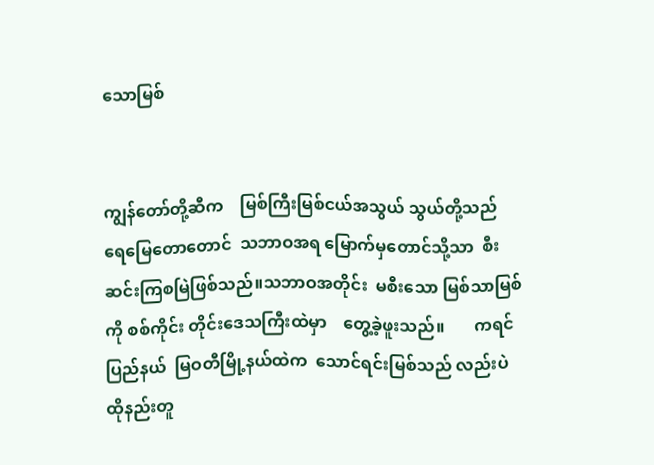သောမြစ်


ကျွန်တော်တို့ဆီက    မြစ်ကြီးမြစ်ငယ်အသွယ် သွယ်တို့သည်  ရေမြေတောတောင်  သဘာဝအရ မြောက်မှတောင်သို့သာ  စီးဆင်းကြစမြဲဖြစ်သည်။သဘာဝအတိုင်း  မစီးသော မြစ်သာမြစ်ကို စစ်ကိုင်း တိုင်းဒေသကြီးထဲမှာ    တွေ့ခဲ့ဖူးသည်။       ကရင် ပြည်နယ်  မြဝတီမြို့နယ်ထဲက  သောင်ရင်းမြစ်သည် လည်းပဲ ထိုနည်းတူ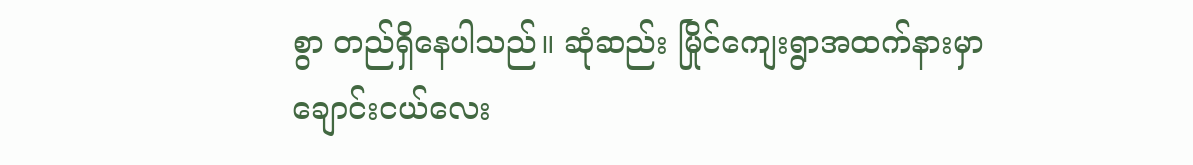စွာ တည်ရှိနေပါသည်။ ဆုံဆည်း မြိုင်ကျေးရွာအထက်နားမှာ   ချောင်းငယ်လေး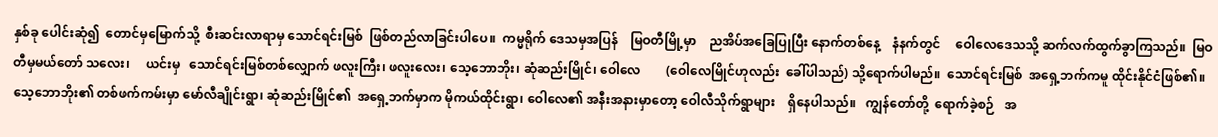နှစ်ခု ပေါင်းဆုံ၍  တောင်မှမြောက်သို့  စီးဆင်းလာရာမှ သောင်ရင်းမြစ်  ဖြစ်တည်လာခြင်းပါပေ။  ကမ္မရိုက် ဒေသမှအပြန်    မြဝတီမြို့မှာ    ညအိပ်အခြေပြုပြီး နောက်တစ်နေ့    နံနက်တွင်     ဝေါလေဒေသသို့ ဆက်လက်ထွက်ခွာကြသည်။  မြဝတီမှမယ်တော် သလေး၊     ယင်းမှ   သောင်ရင်းမြစ်တစ်လျှောက် ဖလူးကြီး၊ ဖလူးလေး၊ သေ့ဘောဘိုး၊ ဆုံဆည်းမြိုင်၊ ဝေါလေ        (ဝေါလေမြိုင်ဟုလည်း  ခေါ်ပါသည်) သို့ရောက်ပါမည်။  သောင်ရင်းမြစ်  အရှေ့ဘက်ကမူ ထိုင်းနိုင်ငံဖြစ်၏။ သေ့ဘောဘိုး၏ တစ်ဖက်ကမ်းမှာ မော်လီချိုင်းရွာ၊ ဆုံဆည်းမြိုင်၏  အရှေ့ဘက်မှာက မိုကယ်ထိုင်းရွာ၊ ဝေါလေ၏ အနီးအနားမှာတော့ ဝေါလီသိုက်ရွာများ    ရှိနေပါသည်။   ကျွန်တော်တို့  ရောက်ခဲ့စဉ်   အ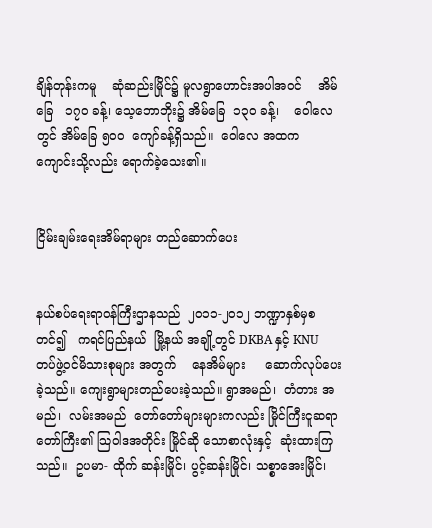ချိန်တုန်းကမူ    ဆုံဆည်းမြိုင်၌ မူလရွာဟောင်းအပါအဝင်    အိမ်ခြေ   ၁၇၀ ခန့်၊ သေ့ဘောဘိုး၌ အိမ်ခြေ  ၁၃၀ ခန့်၊    ဝေါလေတွင် အိမ်ခြေ ၅၀၀  ကျော်ခန့်ရှိသည်။  ဝေါလေ အထက ကျောင်းသို့လည်း ရောက်ခဲ့သေး၏။


ငြိမ်းချမ်းရေးအိမ်ရာများ တည်ဆောက်ပေး


နယ်စပ်ရေးရာဝန်ကြီးဌာနသည်  ၂၀၁၁-၂၀၁၂ ဘဏ္ဍာနှစ်မှစတင်၍   ကရင်ပြည်နယ်  မြို့နယ် အချို့တွင် DKBA နှင့် KNU တပ်ဖွဲ့ဝင်မိသားစုများ အတွက်    နေအိမ်များ     ဆောက်လုပ်ပေးခဲ့သည်။ ကျေးရွာများတည်ပေးခဲ့သည်။ ရွာအမည်၊  တံတား အမည်၊  လမ်းအမည်  တော်တော်များများကလည်း မြိုင်ကြီးငူဆရာတော်ကြီး၏ သြဝါဒအတိုင်း မြိုင်ဆို သောစာလုံးနှင့်  ဆုံးထားကြသည်။  ဥပမာ- ထိုက် ဆန်းမြိုင်၊ ပွင့်ဆန်းမြိုင်၊ သစ္စာအေးမြိုင်၊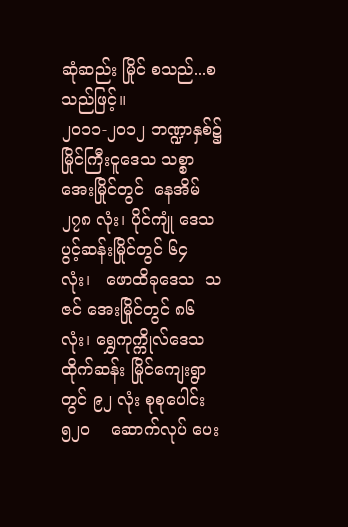ဆုံဆည်း မြိုင် စသည်...စသည်ဖြင့်။
၂၀၁၁-၂၀၁၂ ဘဏ္ဍာနှစ်၌     မြိုင်ကြီးငူဒေသ သစ္စာအေးမြိုင်တွင်  နေအိမ်၂၇၈ လုံး၊ ပိုင်ကျုံ ဒေသ ပွင့်ဆန်းမြိုင်တွင် ၆၄ လုံး၊   ဖောထိခုဒေသ  သဇင် အေးမြိုင်တွင် ၈၆ လုံး၊ ရွှေကုက္ကိုလ်ဒေသ ထိုက်ဆန်း မြိုင်ကျေးရွာတွင် ၉၂ လုံး စုစုပေါင်း ၅၂၀    ဆောက်လုပ် ပေး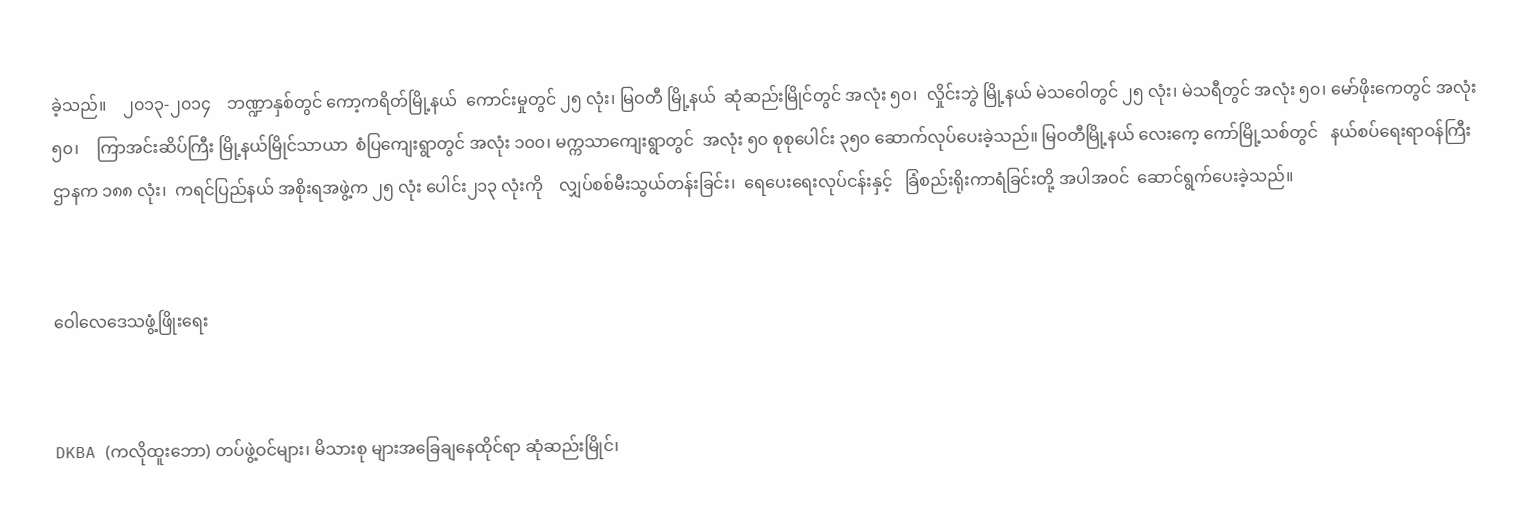ခဲ့သည်။    ၂၀၁၃-၂၀၁၄    ဘဏ္ဍာနှစ်တွင် ကော့ကရိတ်မြို့နယ်  ကောင်းမှုတွင် ၂၅ လုံး၊ မြဝတီ မြို့နယ်  ဆုံဆည်းမြိုင်တွင် အလုံး ၅၀၊  လှိုင်းဘွဲ မြို့နယ် မဲသဝေါတွင် ၂၅ လုံး၊ မဲသရီတွင် အလုံး ၅၀၊ မော်ဖိုးကေတွင် အလုံး ၅၀၊    ကြာအင်းဆိပ်ကြီး မြို့နယ်မြိုင်သာယာ  စံပြကျေးရွာတွင် အလုံး ၁၀၀၊ မက္ကသာကျေးရွာတွင်  အလုံး ၅၀ စုစုပေါင်း ၃၅၀ ဆောက်လုပ်ပေးခဲ့သည်။ မြဝတီမြို့နယ် လေးကေ့ ကော်မြို့သစ်တွင်   နယ်စပ်ရေးရာဝန်ကြီးဌာနက ၁၈၈ လုံး၊  ကရင်ပြည်နယ် အစိုးရအဖွဲ့က ၂၅ လုံး ပေါင်း၂၁၃ လုံးကို    လျှပ်စစ်မီးသွယ်တန်းခြင်း၊  ရေပေးရေးလုပ်ငန်းနှင့်   ခြံစည်းရိုးကာရံခြင်းတို့ အပါအဝင်  ဆောင်ရွက်ပေးခဲ့သည်။


ဝေါလေဒေသဖွံ့ဖြိုးရေး


DKBA (ကလိုထူးဘော) တပ်ဖွဲ့ဝင်များ၊ မိသားစု များအခြေချနေထိုင်ရာ ဆုံဆည်းမြိုင်၊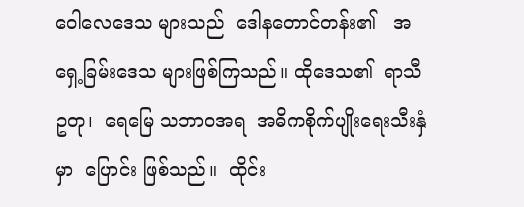ဝေါလေဒေသ များသည်  ဒေါနတောင်တန်း၏   အရှေ့ခြမ်းဒေသ များဖြစ်ကြသည်။ ထိုဒေသ၏  ရာသီဥတု၊  ရေမြေ သဘာဝအရ  အဓိကစိုက်ပျိုးရေးသီးနှံမှာ  ပြောင်း ဖြစ်သည်။  ထိုင်း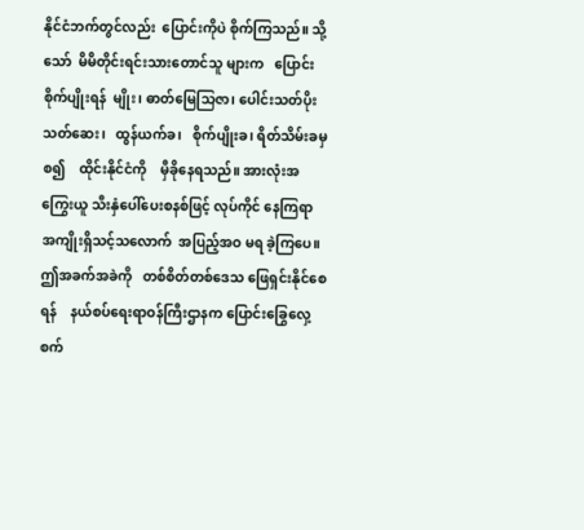နိုင်ငံဘက်တွင်လည်း  ပြောင်းကိုပဲ စိုက်ကြသည်။ သို့သော်  မိမိတိုင်းရင်းသားတောင်သူ များက   ပြောင်းစိုက်ပျိုးရန်  မျိုး၊ ဓာတ်မြေသြဇာ၊ ပေါင်းသတ်ပိုးသတ်ဆေး၊   ထွန်ယက်ခ၊   စိုက်ပျိုးခ၊ ရိတ်သိမ်းခမှစ၍    ထိုင်းနိုင်ငံကို    မှီခိုနေရသည်။ အားလုံးအကြွေးယူ သီးနှံပေါ်ပေးစနစ်ဖြင့် လုပ်ကိုင် နေကြရာ အကျိုးရှိသင့်သလောက်  အပြည့်အဝ မရ ခဲ့ကြပေ။    ဤအခက်အခဲကို   တစ်စိတ်တစ်ဒေသ ဖြေရှင်းနိုင်စေရန်    နယ်စပ်ရေးရာဝန်ကြီးဌာနက ပြောင်းခြွေလှေ့စက်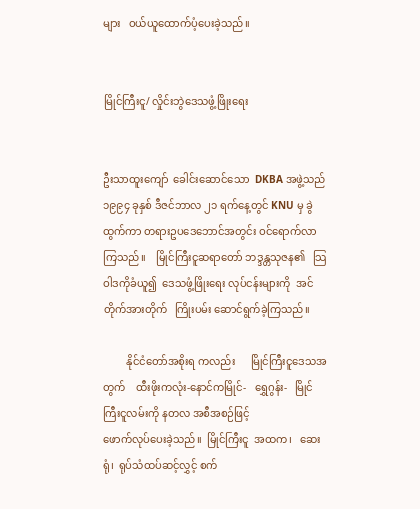များ   ဝယ်ယူထောက်ပံ့ပေးခဲ့သည်။


မြိုင်ကြီးငူ/ လှိုင်းဘွဲဒေသဖွံ့ဖြိုးရေး


ဦးသာထူးကျော်  ခေါင်းဆောင်သော  DKBA အဖွဲ့သည် ၁၉၉၄ ခုနှစ် ဒီဇင်ဘာလ ၂၁ ရက်နေ့တွင် KNU မှ ခွဲထွက်ကာ တရားဥပဒေဘောင်အတွင်း ဝင်ရောက်လာကြသည်။    မြိုင်ကြီးငူဆရာတော် ဘဒ္ဒန္တသုဇန၏   သြဝါဒကိုခံယူ၍  ဒေသဖွံ့ဖြိုးရေး လုပ်ငန်းများကို  အင်တိုက်အားတိုက်   ကြိုးပမ်း ဆောင်ရွက်ခဲ့ကြသည်။

         နိုင်ငံတော်အစိုးရ ကလည်း      မြိုင်ကြီးငူဒေသအတွက်    ထီးဖိုးကလုံး-နောင်ကမြိုင်-   ရွှေဂွန်း-   မြိုင်ကြီးငူလမ်းကို နတလ အစီအစဉ်ဖြင့်                        ဖောက်လုပ်ပေးခဲ့သည်။  မြိုင်ကြီးငူ  အထက၊   ဆေးရုံ၊  ရုပ်သံထပ်ဆင့်လွှင့် စက်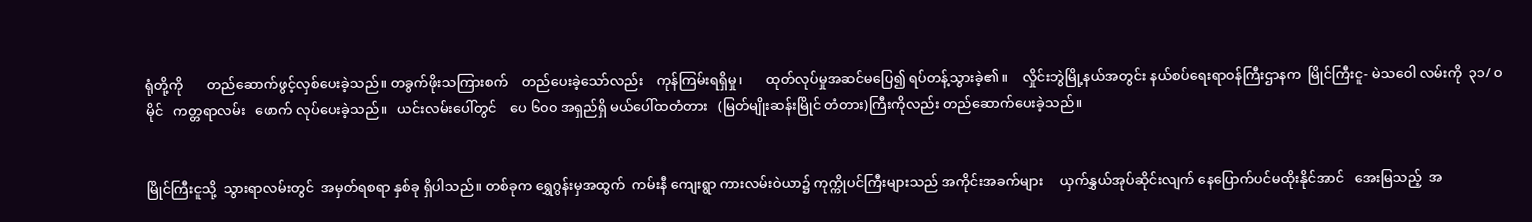ရုံတို့ကို       တည်ဆောက်ဖွင့်လှစ်ပေးခဲ့သည်။ တခွက်ဖိုးသကြားစက်    တည်ပေးခဲ့သော်လည်း    ကုန်ကြမ်းရရှိမှု၊       ထုတ်လုပ်မှုအဆင်မပြေ၍ ရပ်တန့်သွားခဲ့၏။    လှိုင်းဘွဲမြို့နယ်အတွင်း နယ်စပ်ရေးရာဝန်ကြီးဌာနက  မြိုင်ကြီးငူ- မဲသဝေါ လမ်းကို  ၃၁/ ဝ   မိုင်   ကတ္တရာလမ်း   ဖောက် လုပ်ပေးခဲ့သည်။   ယင်းလမ်းပေါ်တွင်    ပေ ၆၀၀ အရှည်ရှိ မယ်ပေါ်ထတံတား   (မြတ်မျိုးဆန်းမြိုင် တံတား)ကြီးကိုလည်း တည်ဆောက်ပေးခဲ့သည်။


မြိုင်ကြီးငူသို့  သွားရာလမ်းတွင်  အမှတ်ရစရာ နှစ်ခု ရှိပါသည်။ တစ်ခုက ရွှေဂွန်းမှအထွက်  ကမ်းနီ ကျေးရွာ ကားလမ်းဝဲယာ၌ ကုက္ကိုပင်ကြီးများသည် အကိုင်းအခက်များ     ယှက်နွှယ်အုပ်ဆိုင်းလျက် နေပြောက်ပင်မထိုးနိုင်အာင်   အေးမြသည့်  အ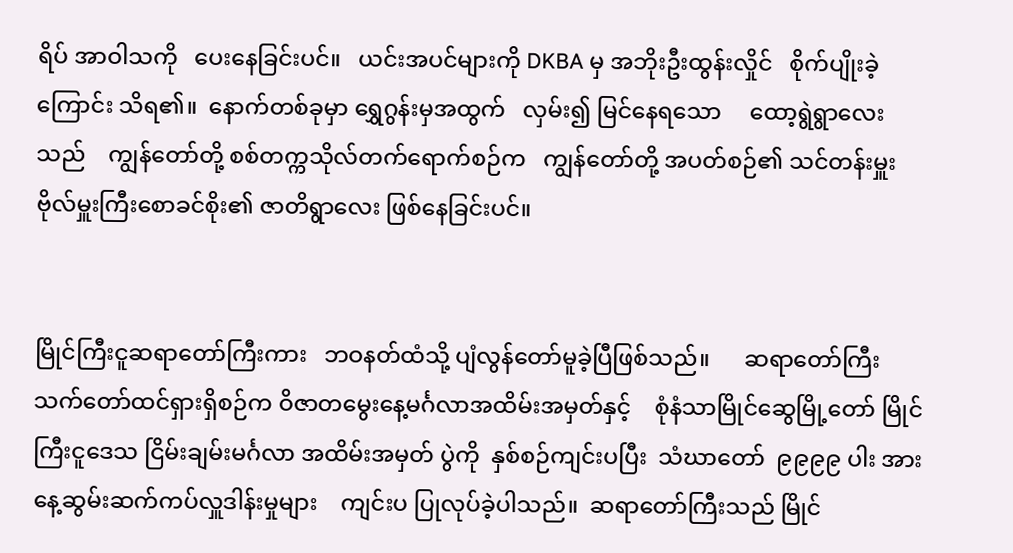ရိပ် အာဝါသကို   ပေးနေခြင်းပင်။   ယင်းအပင်များကို DKBA မှ အဘိုးဦးထွန်းလှိုင်   စိုက်ပျိုးခဲ့ကြောင်း သိရ၏။  နောက်တစ်ခုမှာ ရွှေဂွန်းမှအထွက်   လှမ်း၍ မြင်နေရသော     ထော့ရွဲရွာလေးသည်    ကျွန်တော်တို့ စစ်တက္ကသိုလ်တက်ရောက်စဉ်က   ကျွန်တော်တို့ အပတ်စဉ်၏ သင်တန်းမှူးဗိုလ်မှူးကြီးစောခင်စိုး၏ ဇာတိရွာလေး ဖြစ်နေခြင်းပင်။


မြိုင်ကြီးငူဆရာတော်ကြီးကား   ဘဝနတ်ထံသို့ ပျံလွန်တော်မူခဲ့ပြီဖြစ်သည်။      ဆရာတော်ကြီး သက်တော်ထင်ရှားရှိစဉ်က ဝိဇာတမွေးနေ့မင်္ဂလာအထိမ်းအမှတ်နှင့်    စုံနံသာမြိုင်ဆွေမြို့တော် မြိုင်ကြီးငူဒေသ ငြိမ်းချမ်းမင်္ဂလာ အထိမ်းအမှတ် ပွဲကို  နှစ်စဉ်ကျင်းပပြီး  သံဃာတော်  ၉၉၉၉ ပါး အား   နေ့ဆွမ်းဆက်ကပ်လှူဒါန်းမှုများ    ကျင်းပ ပြုလုပ်ခဲ့ပါသည်။  ဆရာတော်ကြီးသည် မြိုင်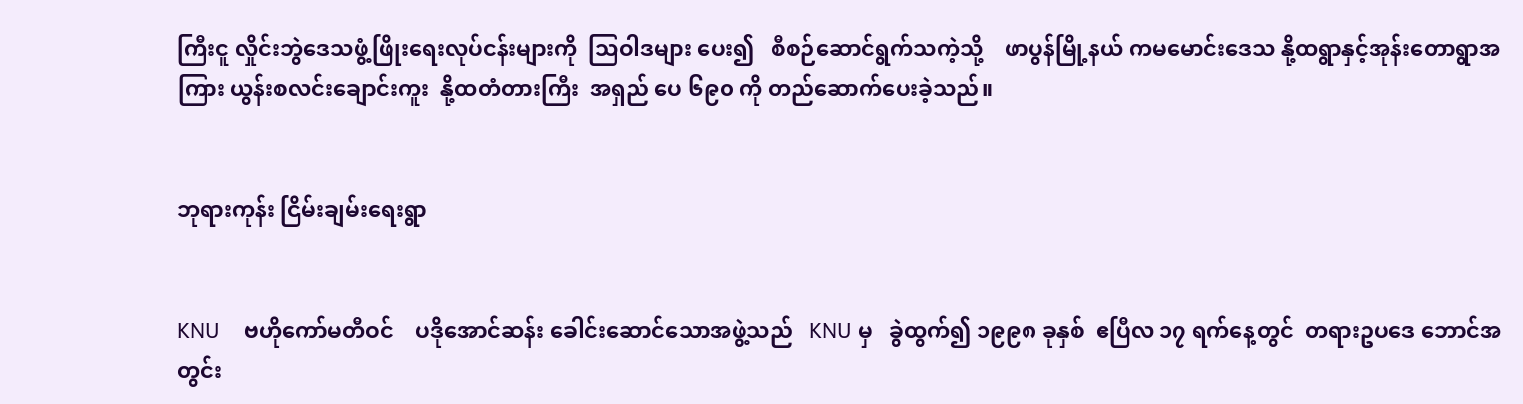ကြီးငူ လှိုင်းဘွဲဒေသဖွံ့ဖြိုးရေးလုပ်ငန်းများကို  သြဝါဒများ ပေး၍   စီစဉ်ဆောင်ရွက်သကဲ့သို့    ဖာပွန်မြို့နယ် ကမမောင်းဒေသ နို့ထရွာနှင့်အုန်းတောရွာအကြား ယွန်းစလင်းချောင်းကူး  နို့ထတံတားကြီး  အရှည် ပေ ၆၉၀ ကို တည်ဆောက်ပေးခဲ့သည်။


ဘုရားကုန်း ငြိမ်းချမ်းရေးရွာ


KNU    ဗဟိုကော်မတီဝင်    ပဒိုအောင်ဆန်း ခေါင်းဆောင်သောအဖွဲ့သည်   KNU မှ   ခွဲထွက်၍ ၁၉၉၈ ခုနှစ်  ဧပြီလ ၁၇ ရက်နေ့တွင်  တရားဥပဒေ ဘောင်အတွင်း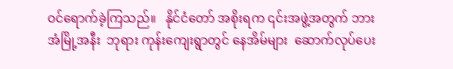ဝင်ရောက်ခဲ့ကြသည်။   နိုင်ငံတော် အစိုးရက ၎င်းအဖွဲ့အတွက် ဘားအံမြို့အနီး  ဘုရား ကုန်းကျေးရွာတွင် နေအိမ်များ  ဆောက်လုပ်ပေး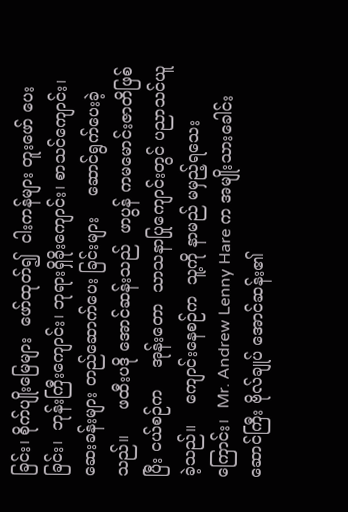ခြင်း၊ စိုက်ပျိုးမြေများ  ဖော်ထုတ်၍  ငါးကန်များ တူးဖော် ပေးခြင်း၊  ဘုန်းကြီးကျောင်း၊ ဘုရားရှိခိုးကျောင်း၊ စာသင်ကျောင်း၊  ဆေးခန်းများ တည်ဆောက်ပေး ခြင်းများ    ဆောင်ရွက်ပေးခဲ့သည်။     ဖထီးပဒို အောင်ဆန်းသည်  ဖာပွန် ကမမောင်းဇာတိဖြစ်ပြီး ငယ်စဉ်က    အုန်းတော  သာသနာပြုကျောင်းတွင် ပညာသင်ယူခဲ့သည်။    ကျောင်းနေစဉ်က  သူ့ကို နာမည် မမှည့်ရသေးကြောင်း၊  Mr. Andrew Lenny Hare က အမျိုးသားခေါင်းဆောင်ကြီး ဗိုလ်ချုပ် အောင်ဆန်း၏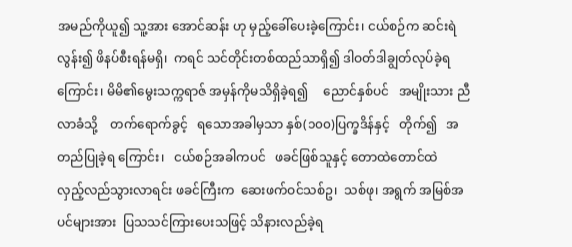အမည်ကိုယူ၍ သူ့အား အောင်ဆန်း ဟု မှည့်ခေါ်ပေးခဲ့ကြောင်း၊ ငယ်စဉ်က ဆင်းရဲလွန်း၍ ဖိနပ်စီးရန်မရှိ၊  ကရင် သင်တိုင်းတစ်ထည်သာရှိ၍ ဒါဝတ်ဒါချွတ်လုပ်ခဲ့ရကြောင်း၊ မိမိ၏မွေးသက္ကရာဇ် အမှန်ကိုမသိရှိခဲ့ရ၍     ညောင်နှစ်ပင်   အမျိုးသား ညီလာခံသို့    တက်ရောက်ခွင့်   ရသောအခါမှသာ နှစ်(၁၀၀)ပြက္ခဒိန်နှင့်   တိုက်၍   အတည်ပြုခဲ့ရ ကြောင်း၊   ငယ်စဉ်အခါကပင်   ဖခင်ဖြစ်သူနှင့် တောထဲတောင်ထဲ     လှည့်လည်သွားလာရင်း ဖခင်ကြီးက  ဆေးဖက်ဝင်သစ်ဥ၊  သစ်ဖု၊ အရွက် အမြစ်အပင်များအား  ပြသသင်ကြားပေးသဖြင့် သိနားလည်ခဲ့ရ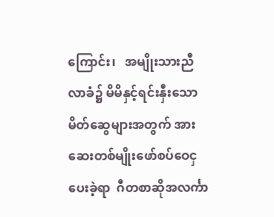ကြောင်း၊   အမျိုးသားညီလာခံ၌ မိမိနှင့်ရင်းနှီးသော မိတ်ဆွေများအတွက် အားဆေးတစ်မျိုးဖော်စပ်ဝေငှပေးခဲ့ရာ  ဂီတစာဆိုအလင်္ကာ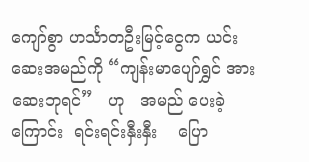ကျော်စွာ ဟင်္သာတဦးမြင့်ငွေက ယင်းဆေးအမည်ကို “ကျန်းမာပျော်ရွှင် အားဆေးဘုရင်”   ဟု   အမည် ပေးခဲ့ကြောင်း  ရင်းရင်းနှီးနှီး    ပြော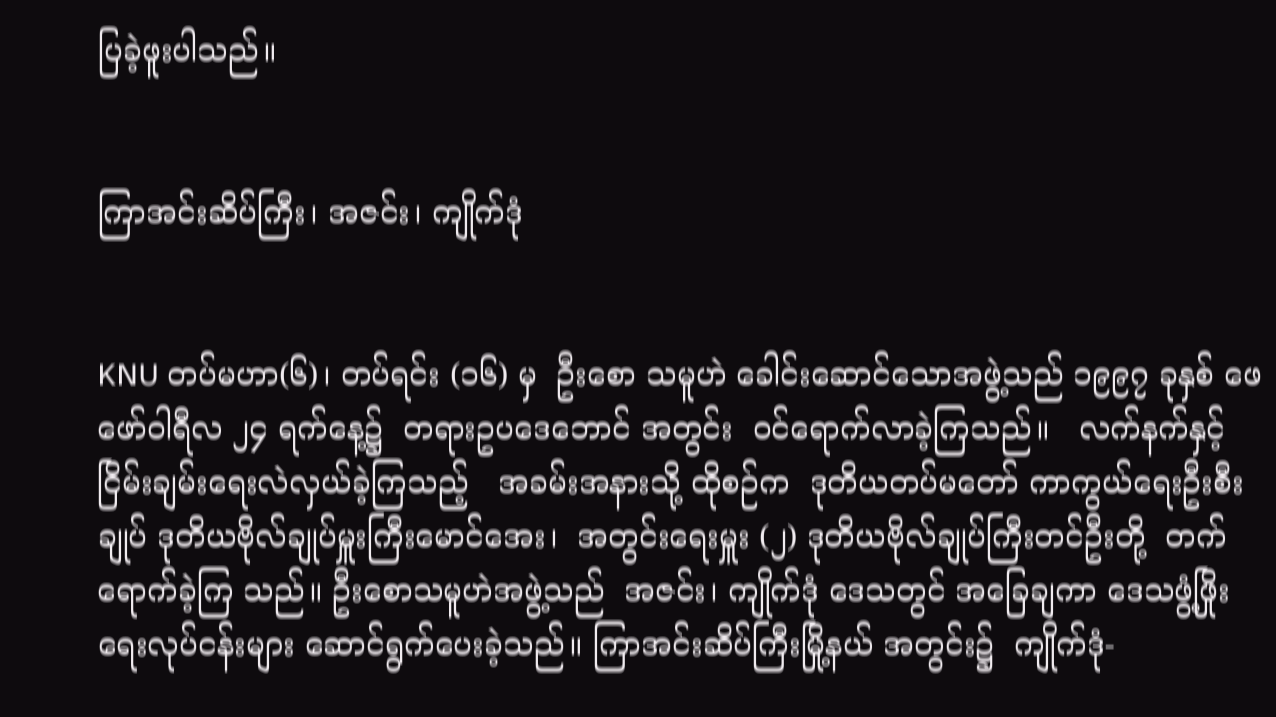ပြခဲ့ဖူးပါသည်။


ကြာအင်းဆိပ်ကြီး၊ အဇင်း၊ ကျိုက်ဒုံ


KNU တပ်မဟာ(၆)၊ တပ်ရင်း (၁၆) မှ  ဦးစော သမူဟဲ ခေါင်းဆောင်သောအဖွဲ့သည် ၁၉၉၇ ခုနှစ် ဖေဖော်ဝါရီလ ၂၄ ရက်နေ့၌  တရားဥပဒေဘောင် အတွင်း  ဝင်ရောက်လာခဲ့ကြသည်။   လက်နက်နှင့် ငြိမ်းချမ်းရေးလဲလှယ်ခဲ့ကြသည့်   အခမ်းအနားသို့ ထိုစဉ်က  ဒုတိယတပ်မတော် ကာကွယ်ရေးဦးစီးချုပ် ဒုတိယဗိုလ်ချုပ်မှူးကြီးမောင်အေး၊  အတွင်းရေးမှူး (၂) ဒုတိယဗိုလ်ချုပ်ကြီးတင်ဦးတို့  တက်ရောက်ခဲ့ကြ သည်။ ဦးစောသမူဟဲအဖွဲ့သည်  အဇင်း၊ ကျိုက်ဒုံ ဒေသတွင် အခြေချကာ ဒေသဖွံ့ဖြိုးရေးလုပ်ငန်းများ ဆောင်ရွက်ပေးခဲ့သည်။ ကြာအင်းဆိပ်ကြီးမြို့နယ် အတွင်း၌  ကျိုက်ဒုံ-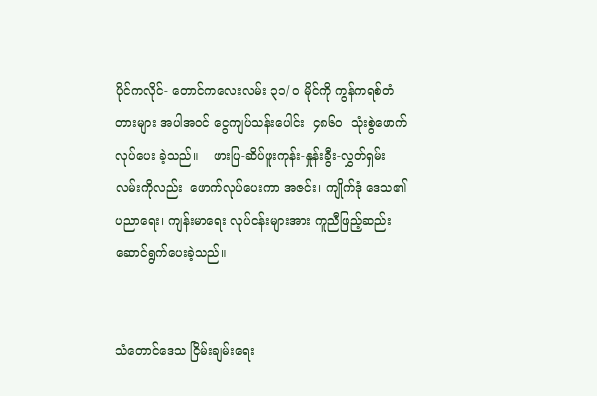ပိုင်ကလိုင်- တောင်ကလေးလမ်း ၃၁/ ဝ မိုင်ကို ကွန်ကရစ်တံတားများ အပါအဝင် ငွေကျပ်သန်းပေါင်း  ၄၈၆၀  သုံးစွဲဖောက် လုပ်ပေး ခဲ့သည်။    ဖားပြ-ဆိပ်ဖူးကုန်း-နှုန်းခွီး-လွှတ်ရှမ်း လမ်းကိုလည်း  ဖောက်လုပ်ပေးကာ အဇင်း၊ ကျိုက်ဒုံ ဒေသ၏   ပညာရေး၊ ကျန်းမာရေး လုပ်ငန်းများအား ကူညီဖြည့်ဆည်းဆောင်ရွက်ပေးခဲ့သည်။


သံတောင်ဒေသ ငြိမ်းချမ်းရေး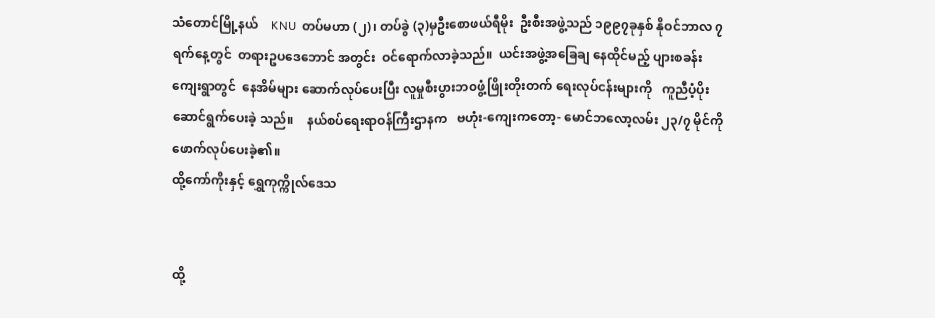သံတောင်မြို့နယ်    KNU  တပ်မဟာ (၂)၊ တပ်ခွဲ (၃)မှဦးစောဖယ်ရီမိုး  ဦးစီးအဖွဲ့သည် ၁၉၉၇ခုနှစ် နိုဝင်ဘာလ ၇ ရက်နေ့တွင်  တရားဥပဒေဘောင် အတွင်း  ဝင်ရောက်လာခဲ့သည်။  ယင်းအဖွဲ့အခြေချ နေထိုင်မည့် ပျားစခန်းကျေးရွာတွင်  နေအိမ်များ ဆောက်လုပ်ပေးပြီး လူမှုစီးပွားဘ၀ဖွံ့ဖြိုးတိုးတက် ရေးလုပ်ငန်းများကို   ကူညီပံ့ပိုးဆောင်ရွက်ပေးခဲ့ သည်။    နယ်စပ်ရေးရာဝန်ကြီးဌာနက   ဗဟုံး-ကျေးကတော့- မောင်ဘလော့လမ်း ၂၃/၇ မိုင်ကို ဖောက်လုပ်ပေးခဲ့၏။
ထို့ကော်ကိုးနှင့် ရွှေကုက္ကိုလ်ဒေသ


ထို့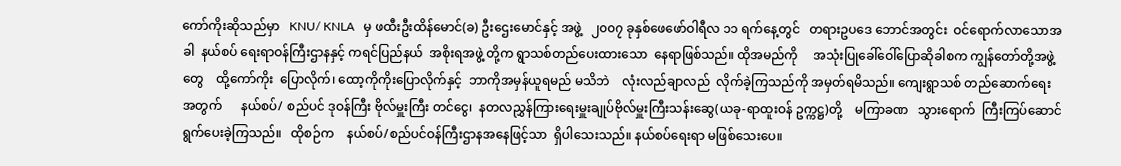ကော်ကိုးဆိုသည်မှာ   KNU/ KNLA   မှ ဖထီးဦးထိန်မောင်(ခ) ဦးဌေးမောင်နှင့် အဖွဲ့   ၂၀၀၇ ခုနှစ်ဖေဖော်ဝါရီလ ၁၁ ရက်နေ့တွင်   တရားဥပဒေ ဘောင်အတွင်း  ဝင်ရောက်လာသောအခါ  နယ်စပ် ရေးရာဝန်ကြီးဌာနနှင့် ကရင်ပြည်နယ်  အစိုးရအဖွဲ့ တို့က ရွာသစ်တည်ပေးထားသော  နေရာဖြစ်သည်။ ထိုအမည်ကို     အသုံးပြုခေါ်ဝေါ်ပြောဆိုခါစက ကျွန်တော်တို့အဖွဲ့တွေ    ထို့ကော်ကိုး  ပြောလိုက်၊ ထော့ကိုကိုးပြောလိုက်နှင့်  ဘာကိုအမှန်ယူရမည် မသိဘဲ    လုံးလည်ချာလည်  လိုက်ခဲ့ကြသည်ကို အမှတ်ရမိသည်။ ကျေးရွာသစ် တည်ဆောက်ရေး အတွက်      နယ်စပ်/ စည်ပင် ဒုဝန်ကြီး ဗိုလ်မှူးကြီး တင်ငွေ၊  နတလညွှန်ကြားရေးမှူးချုပ်ဗိုလ်မှူးကြီးသန်းဆွေ(ယခု-ရာထူးဝန် ဥက္ကဋ္ဌ)တို့    မကြာခဏ   သွားရောက်  ကြီးကြပ်ဆောင်ရွက်ပေးခဲ့ကြသည်။   ထိုစဉ်က    နယ်စပ်/စည်ပင်ဝန်ကြီးဌာနအနေဖြင့်သာ  ရှိပါသေးသည်။ နယ်စပ်ရေးရာ မဖြစ်သေးပေ။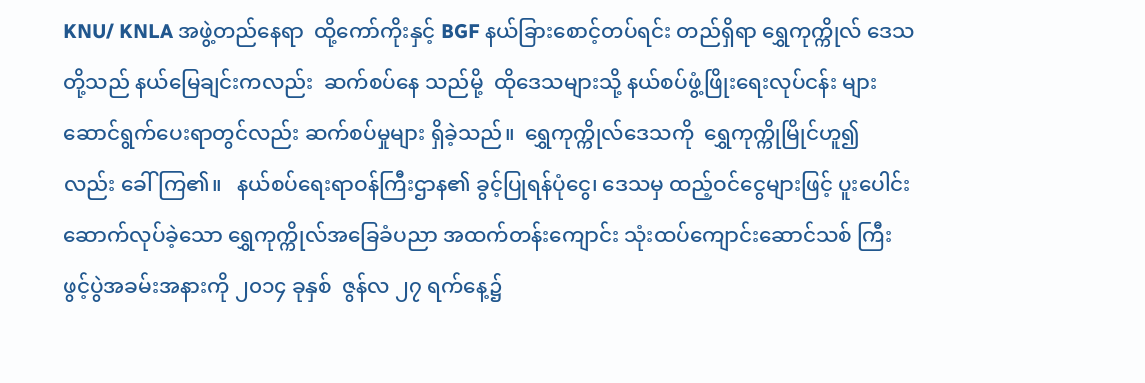KNU/ KNLA အဖွဲ့တည်နေရာ  ထို့ကော်ကိုးနှင့် BGF နယ်ခြားစောင့်တပ်ရင်း တည်ရှိရာ ရွှေကုက္ကိုလ် ဒေသတို့သည် နယ်မြေချင်းကလည်း  ဆက်စပ်နေ သည်မို့  ထိုဒေသများသို့ နယ်စပ်ဖွံ့ဖြိုးရေးလုပ်ငန်း များ  ဆောင်ရွက်ပေးရာတွင်လည်း ဆက်စပ်မှုများ ရှိခဲ့သည်။  ရွှေကုက္ကိုလ်ဒေသကို  ရွှေကုက္ကိုမြိုင်ဟူ၍ လည်း ခေါ်ကြ၏။   နယ်စပ်ရေးရာဝန်ကြီးဌာန၏ ခွင့်ပြုရန်ပုံငွေ၊ ဒေသမှ ထည့်ဝင်ငွေများဖြင့် ပူးပေါင်း ဆောက်လုပ်ခဲ့သော ရွှေကုက္ကိုလ်အခြေခံပညာ အထက်တန်းကျောင်း သုံးထပ်ကျောင်းဆောင်သစ် ကြီး ဖွင့်ပွဲအခမ်းအနားကို ၂၀၁၄ ခုနှစ်  ဇွန်လ ၂၇ ရက်နေ့၌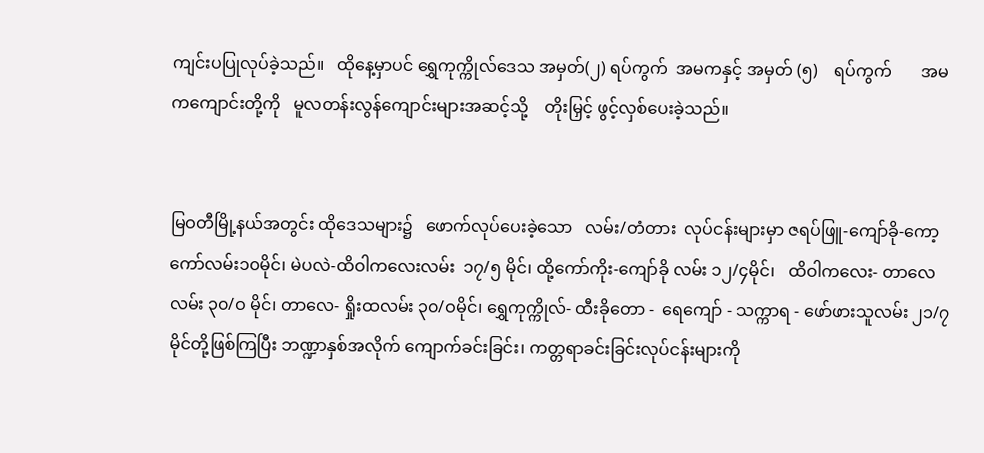ကျင်းပပြုလုပ်ခဲ့သည်။   ထိုနေ့မှာပင် ရွှေကုက္ကိုလ်ဒေသ အမှတ်(၂) ရပ်ကွက်  အမကနှင့် အမှတ် (၅)    ရပ်ကွက်       အမကကျောင်းတို့ကို   မူလတန်းလွန်ကျောင်းများအဆင့်သို့    တိုးမြှင့် ဖွင့်လှစ်ပေးခဲ့သည်။


မြဝတီမြို့နယ်အတွင်း ထိုဒေသများ၌   ဖောက်လုပ်ပေးခဲ့သော   လမ်း/တံတား  လုပ်ငန်းများမှာ ဇရပ်ဖြူ-ကျော်ခို-ကော့ကော်လမ်း၁၀မိုင်၊ မဲပလဲ-ထိဝါကလေးလမ်း  ၁၇/၅ မိုင်၊ ထို့ကော်ကိုး-ကျော်ခို လမ်း ၁၂/၄မိုင်၊   ထိဝါကလေး- တာလေလမ်း ၃၀/ဝ မိုင်၊ တာလေ- ရှိုးထလမ်း ၃၀/ဝမိုင်၊ ရွှေကုက္ကိုလ်- ထီးခိုတော -  ရေကျော် - သက္ကာရ - ဖော်ဖားသူလမ်း ၂၁/၇ မိုင်တို့ဖြစ်ကြပြီး ဘဏ္ဍာနှစ်အလိုက် ကျောက်ခင်းခြင်း၊ ကတ္တရာခင်းခြင်းလုပ်ငန်းများကို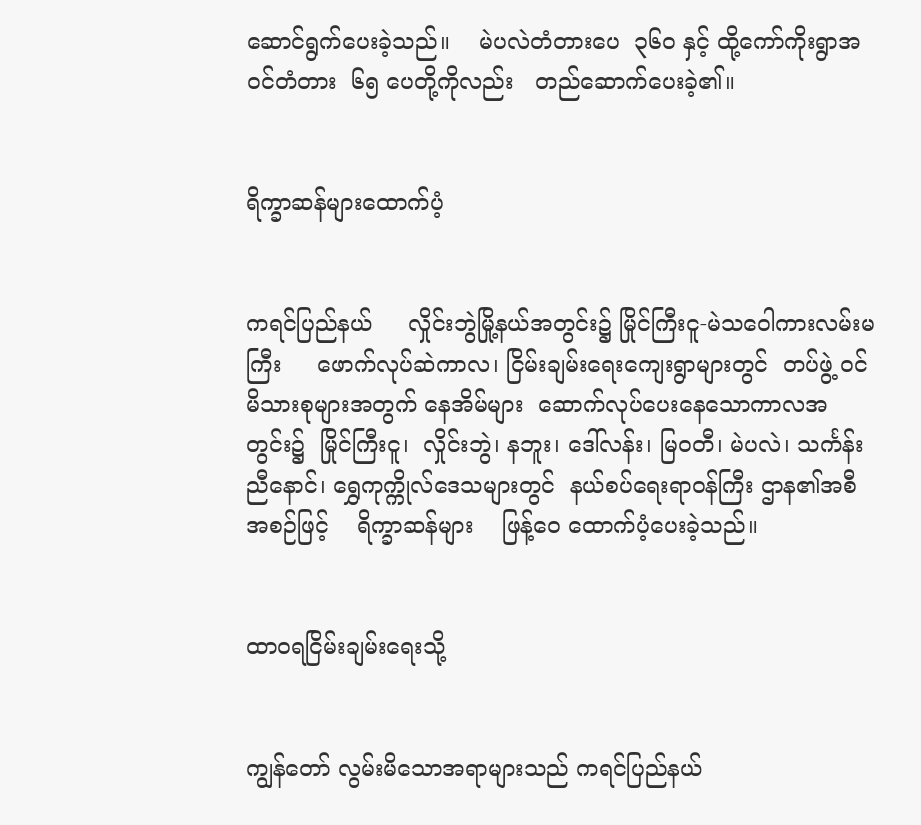ဆောင်ရွက်ပေးခဲ့သည်။    မဲပလဲတံတားပေ  ၃၆၀ နှင့် ထို့ကော်ကိုးရွာအဝင်တံတား  ၆၅ ပေတို့ကိုလည်း   တည်ဆောက်ပေးခဲ့၏။


ရိက္ခာဆန်များထောက်ပံ့


ကရင်ပြည်နယ်     လှိုင်းဘွဲမြို့နယ်အတွင်း၌ မြိုင်ကြီးငူ-မဲသဝေါကားလမ်းမကြီး     ဖောက်လုပ်ဆဲကာလ၊ ငြိမ်းချမ်းရေးကျေးရွာများတွင်  တပ်ဖွဲ့ ဝင်မိသားစုများအတွက် နေအိမ်များ  ဆောက်လုပ်ပေးနေသောကာလအတွင်း၌  မြိုင်ကြီးငူ၊  လှိုင်းဘွဲ၊ နဘူး၊ ဒေါ်လန်း၊ မြဝတီ၊ မဲပလဲ၊ သင်္ကန်းညီနောင်၊ ရွှေကုက္ကိုလ်ဒေသများတွင်  နယ်စပ်ရေးရာဝန်ကြီး ဌာန၏အစီအစဉ်ဖြင့်    ရိက္ခာဆန်များ    ဖြန့်ဝေ ထောက်ပံ့ပေးခဲ့သည်။


ထာဝရငြိမ်းချမ်းရေးသို့


ကျွန်တော် လွမ်းမိသောအရာများသည် ကရင်ပြည်နယ်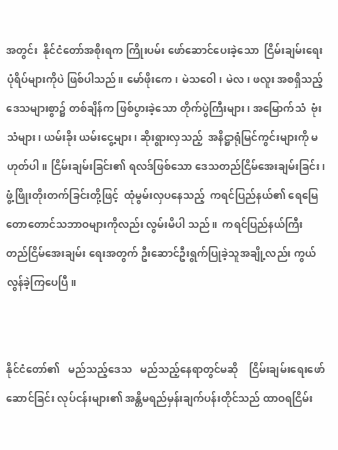အတွင်း  နိုင်ငံတော်အစိုးရက ကြိုးပမ်း ဖော်ဆောင်ပေးခဲ့သော  ငြိမ်းချမ်းရေးပုံရိပ်များကိုပဲ ဖြစ်ပါသည်။ မော်ဖိုးကေ၊ မဲသဝေါ၊ မဲလ၊ ဖလူး အစရှိသည့်ဒေသများစွာ၌ တစ်ချိန်က ဖြစ်ပွားခဲ့သော တိုက်ပွဲကြီးများ၊ အမြောက်သံ  ဗုံးသံများ၊ ယမ်းခိုး ယမ်းငွေ့များ၊ ဆိုးရွားလှသည့်  အနိဋ္ဌာရုံမြင်ကွင်းများကို မဟုတ်ပါ။ ငြိမ်းချမ်းခြင်း၏ ရလဒ်ဖြစ်သော ဒေသတည်ငြိမ်အေးချမ်းခြင်း၊  ဖွံ့ဖြိုးတိုးတက်ခြင်းတို့ဖြင့်  ထုံမွမ်းလှပနေသည့်  ကရင်ပြည်နယ်၏ ရေမြေတောတောင်သဘာဝများကိုလည်း လွမ်းမိပါ သည်။  ကရင်ပြည်နယ်ကြီး   တည်ငြိမ်အေးချမ်း ရေးအတွက် ဦးဆောင်ဦးရွက်ပြုခဲ့သူအချို့လည်း ကွယ်လွန်ခဲ့ကြပေပြီ။


နိုင်ငံတော်၏   မည်သည့်ဒေသ   မည်သည့်နေရာတွင်မဆို    ငြိမ်းချမ်းရေးဖော်ဆောင်ခြင်း လုပ်ငန်းများ၏ အန္တိမရည်မှန်းချက်ပန်းတိုင်သည် ထာဝရငြိမ်း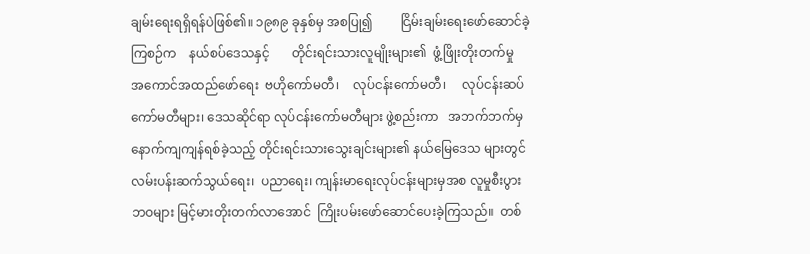ချမ်းရေးရရှိရန်ပဲဖြစ်၏။ ၁၉၈၉ ခုနှစ်မှ အစပြု၍         ငြိမ်းချမ်းရေးဖော်ဆောင်ခဲ့ကြစဉ်က    နယ်စပ်ဒေသနှင့်       တိုင်းရင်းသားလူမျိုးများ၏  ဖွံ့ဖြိုးတိုးတက်မှု    အကောင်အထည်ဖော်ရေး  ဗဟိုကော်မတီ၊    လုပ်ငန်းကော်မတီ၊     လုပ်ငန်းဆပ်ကော်မတီများ၊ ဒေသဆိုင်ရာ လုပ်ငန်းကော်မတီများ ဖွဲ့စည်းကာ   အဘက်ဘက်မှ နောက်ကျကျန်ရစ်ခဲ့သည့် တိုင်းရင်းသားသွေးချင်းများ၏ နယ်မြေဒေသ များတွင်  လမ်းပန်းဆက်သွယ်ရေး၊  ပညာရေး၊ ကျန်းမာရေးလုပ်ငန်းများမှအစ လူမှုစီးပွားဘဝများ မြင့်မားတိုးတက်လာအောင်  ကြိုးပမ်းဖော်ဆောင်ပေးခဲ့ကြသည်။  တစ်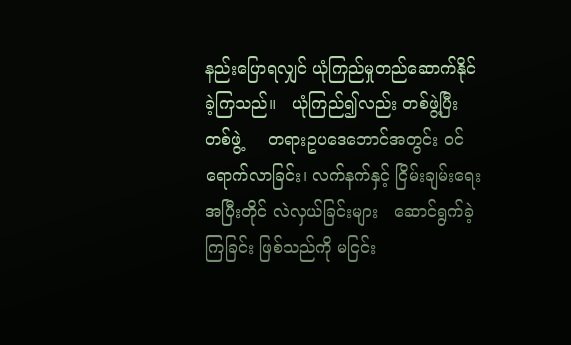နည်းပြောရလျှင် ယုံကြည်မှုတည်ဆောက်နိုင်ခဲ့ကြသည်။   ယုံကြည်၍လည်း တစ်ဖွဲ့ပြီးတစ်ဖွဲ့     တရားဥပဒေဘောင်အတွင်း ဝင်ရောက်လာခြင်း၊ လက်နက်နှင့် ငြိမ်းချမ်းရေး အပြီးတိုင် လဲလှယ်ခြင်းများ   ဆောင်ရွက်ခဲ့ကြခြင်း ဖြစ်သည်ကို မငြင်း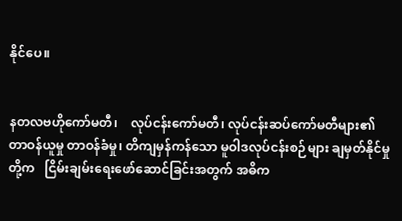နိုင်ပေ။


နတလဗဟိုကော်မတီ၊    လုပ်ငန်းကော်မတီ၊ လုပ်ငန်းဆပ်ကော်မတီများ၏ တာဝန်ယူမှု တာဝန်ခံမှု၊ တိကျမှန်ကန်သော မူဝါဒလုပ်ငန်းစဉ်များ ချမှတ်နိုင်မှုတို့က   ငြိမ်းချမ်းရေးဖော်ဆောင်ခြင်းအတွက် အဓိက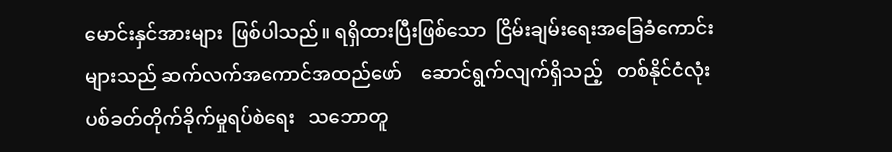မောင်းနှင်အားများ  ဖြစ်ပါသည်။ ရရှိထားပြီးဖြစ်သော  ငြိမ်းချမ်းရေးအခြေခံကောင်းများသည် ဆက်လက်အကောင်အထည်ဖော်    ဆောင်ရွက်လျက်ရှိသည့်   တစ်နိုင်ငံလုံး   ပစ်ခတ်တိုက်ခိုက်မှုရပ်စဲရေး   သဘောတူ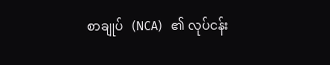စာချုပ်   (NCA)   ၏ လုပ်ငန်း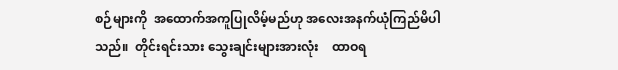စဉ်များကို  အထောက်အကူပြုလိမ့်မည်ဟု အလေးအနက်ယုံကြည်မိပါသည်။  တိုင်းရင်းသား သွေးချင်းများအားလုံး    ထာဝရ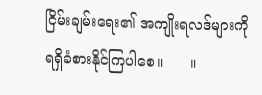ငြိမ်းချမ်းရေး၏ အကျိုးရလဒ်များကို ရရှိခံစားနိုင်ကြပါစေ။      ။